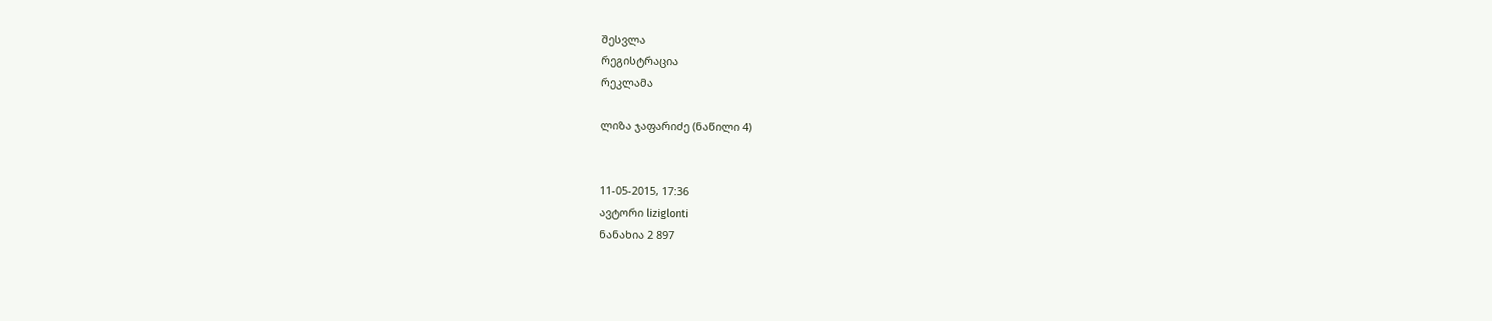შესვლა
რეგისტრაცია
რეკლამა

ლიზა ჯაფარიძე (ნაწილი 4)


11-05-2015, 17:36
ავტორი liziglonti
ნანახია 2 897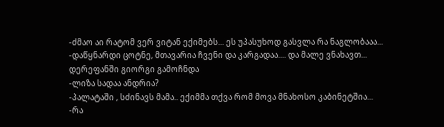-ძმაო აი რატომ ვერ ვიტან ექიმებს... ეს უპასუხოდ გასვლა რა ნაგლობააა...
-დაწყნარდი ცოტნე, მთავარია ჩვენი და კარგადაა.... და მალე ვნახავთ...
დერეფანში გიორგი გამოჩნდა
-ლიზა სადაა ანდრია?
-პალატაში , სძინავს მამა.. ექიმმა თქვა რომ მოვა მნახოსო კაბინეტშია...
-რა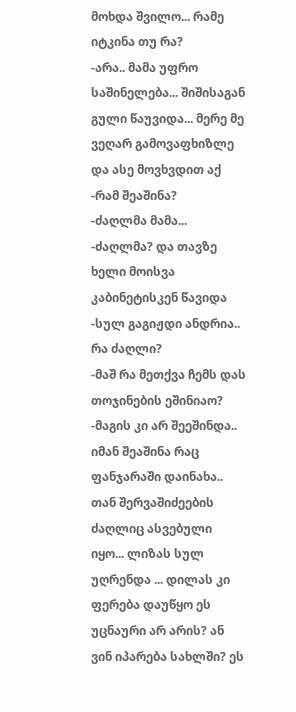მოხდა შვილო... რამე იტკინა თუ რა?
-არა.. მამა უფრო საშინელება... შიშისაგან გული წაუვიდა... მერე მე ვეღარ გამოვაფხიზლე და ასე მოვხვდით აქ
-რამ შეაშინა?
-ძაღლმა მამა...
-ძაღლმა? და თავზე ხელი მოისვა კაბინეტისკენ წავიდა
-სულ გაგიჟდი ანდრია.. რა ძაღლი?
-მაშ რა მეთქვა ჩემს დას თოჯინების ეშინიაო?
-მაგის კი არ შეეშინდა.. იმან შეაშინა რაც ფანჯარაში დაინახა.. თან შერვაშიძეების ძაღლიც ასვებული იყო... ლიზას სულ უღრენდა ... დილას კი ფერება დაუწყო ეს უცნაური არ არის? ან ვინ იპარება სახლში? ეს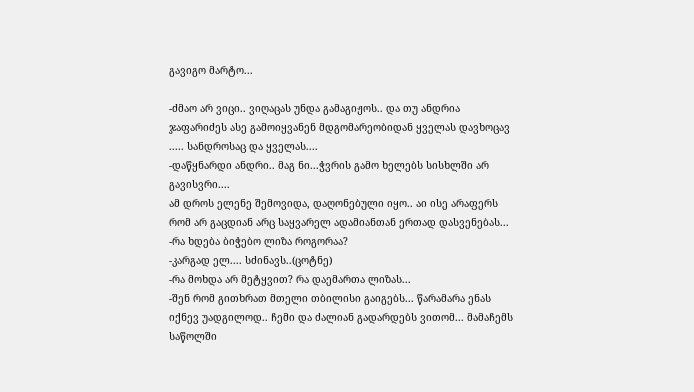გავიგო მარტო...

-ძმაო არ ვიცი.. ვიღაცას უნდა გამაგიჟოს.. და თუ ანდრია ჯაფარიძეს ასე გამოიყვანენ მდგომარეობიდან ყველას დავხოცავ ..... სანდროსაც და ყველას....
-დაწყნარდი ანდრი.. მაგ ნი...ჭვრის გამო ხელებს სისხლში არ გავისვრი....
ამ დროს ელენე შემოვიდა, დაღონებული იყო.. აი ისე არაფერს რომ არ გაცდიან არც საყვარელ ადამიანთან ერთად დასვენებას...
-რა ხდება ბიჭებო ლიზა როგორაა?
-კარგად ელ.... სძინავს..(ცოტნე)
-რა მოხდა არ მეტყვით? რა დაემართა ლიზას...
-შენ რომ გითხრათ მთელი თბილისი გაიგებს... წარამარა ენას იქნევ უადგილოდ.. ჩემი და ძალიან გადარდებს ვითომ... მამაჩემს საწოლში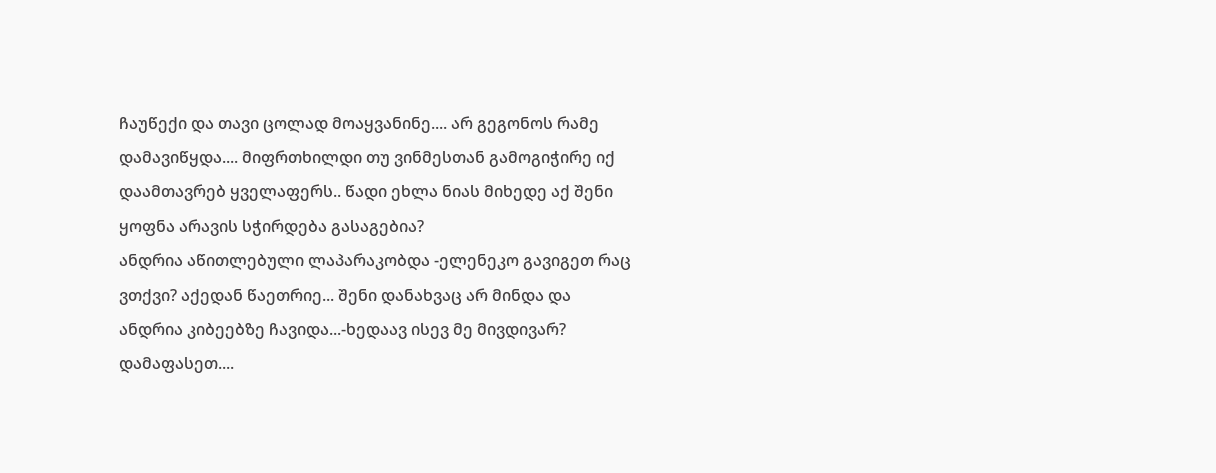ჩაუწექი და თავი ცოლად მოაყვანინე.... არ გეგონოს რამე დამავიწყდა.... მიფრთხილდი თუ ვინმესთან გამოგიჭირე იქ დაამთავრებ ყველაფერს.. წადი ეხლა ნიას მიხედე აქ შენი ყოფნა არავის სჭირდება გასაგებია?
ანდრია აწითლებული ლაპარაკობდა -ელენეკო გავიგეთ რაც ვთქვი? აქედან წაეთრიე... შენი დანახვაც არ მინდა და ანდრია კიბეებზე ჩავიდა...-ხედაავ ისევ მე მივდივარ? დამაფასეთ....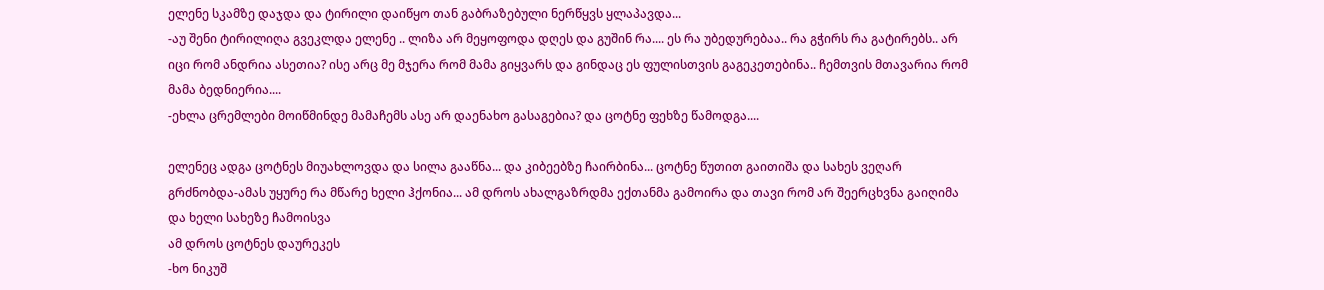ელენე სკამზე დაჯდა და ტირილი დაიწყო თან გაბრაზებული ნერწყვს ყლაპავდა...
-აუ შენი ტირილიღა გვეკლდა ელენე .. ლიზა არ მეყოფოდა დღეს და გუშინ რა.... ეს რა უბედურებაა.. რა გჭირს რა გატირებს.. არ იცი რომ ანდრია ასეთია? ისე არც მე მჯერა რომ მამა გიყვარს და გინდაც ეს ფულისთვის გაგეკეთებინა.. ჩემთვის მთავარია რომ მამა ბედნიერია....
-ეხლა ცრემლები მოიწმინდე მამაჩემს ასე არ დაენახო გასაგებია? და ცოტნე ფეხზე წამოდგა....

ელენეც ადგა ცოტნეს მიუახლოვდა და სილა გააწნა... და კიბეებზე ჩაირბინა... ცოტნე წუთით გაითიშა და სახეს ვეღარ გრძნობდა-ამას უყურე რა მწარე ხელი ჰქონია... ამ დროს ახალგაზრდმა ექთანმა გამოირა და თავი რომ არ შეერცხვნა გაიღიმა და ხელი სახეზე ჩამოისვა
ამ დროს ცოტნეს დაურეკეს
-ხო ნიკუშ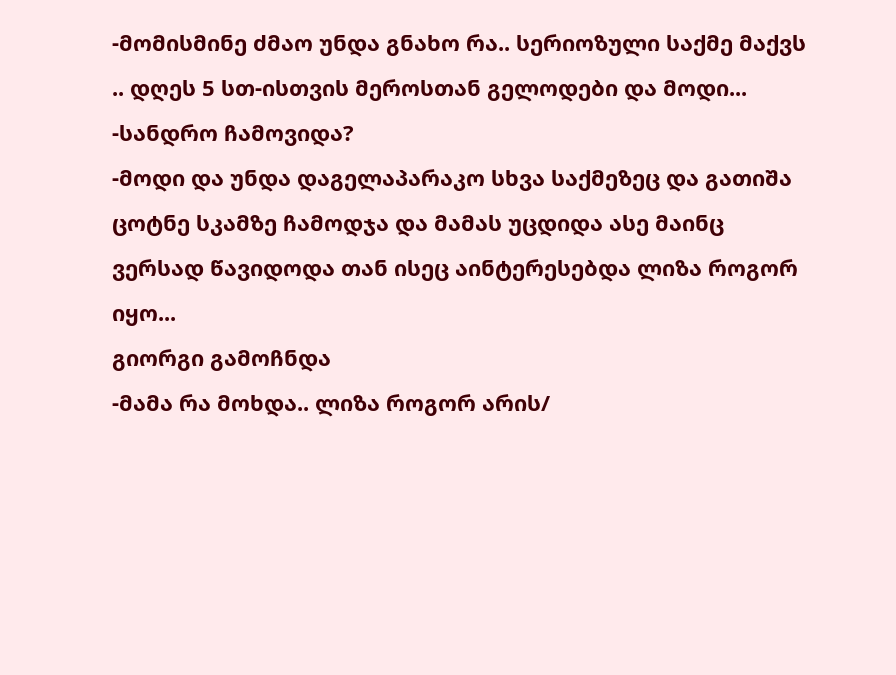-მომისმინე ძმაო უნდა გნახო რა.. სერიოზული საქმე მაქვს .. დღეს 5 სთ-ისთვის მეროსთან გელოდები და მოდი...
-სანდრო ჩამოვიდა?
-მოდი და უნდა დაგელაპარაკო სხვა საქმეზეც და გათიშა
ცოტნე სკამზე ჩამოდჯა და მამას უცდიდა ასე მაინც ვერსად წავიდოდა თან ისეც აინტერესებდა ლიზა როგორ იყო...
გიორგი გამოჩნდა
-მამა რა მოხდა.. ლიზა როგორ არის/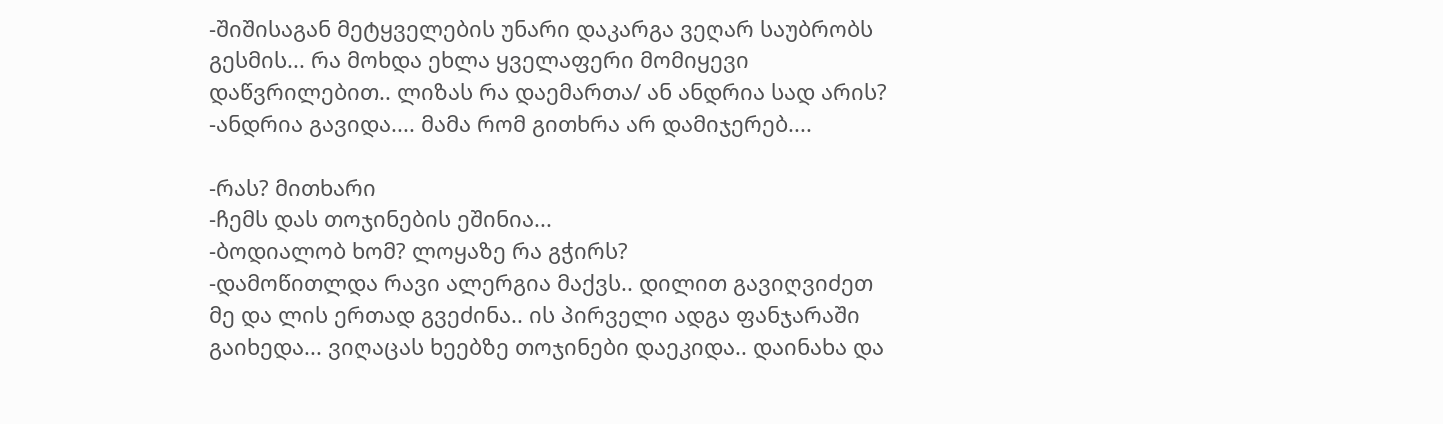-შიშისაგან მეტყველების უნარი დაკარგა ვეღარ საუბრობს გესმის... რა მოხდა ეხლა ყველაფერი მომიყევი დაწვრილებით.. ლიზას რა დაემართა/ ან ანდრია სად არის?
-ანდრია გავიდა.... მამა რომ გითხრა არ დამიჯერებ....

-რას? მითხარი
-ჩემს დას თოჯინების ეშინია...
-ბოდიალობ ხომ? ლოყაზე რა გჭირს?
-დამოწითლდა რავი ალერგია მაქვს.. დილით გავიღვიძეთ მე და ლის ერთად გვეძინა.. ის პირველი ადგა ფანჯარაში გაიხედა... ვიღაცას ხეებზე თოჯინები დაეკიდა.. დაინახა და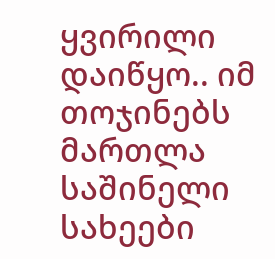ყვირილი დაიწყო.. იმ თოჯინებს მართლა საშინელი სახეები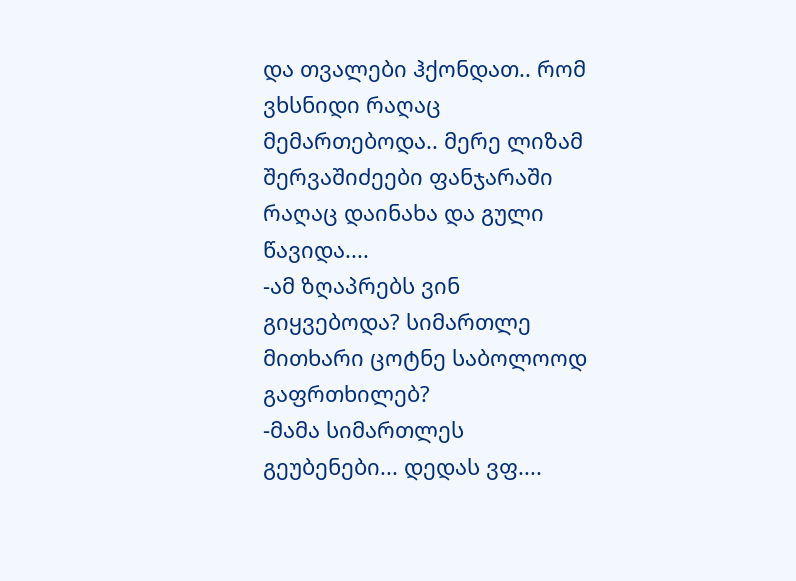და თვალები ჰქონდათ.. რომ ვხსნიდი რაღაც მემართებოდა.. მერე ლიზამ შერვაშიძეები ფანჯარაში რაღაც დაინახა და გული წავიდა....
-ამ ზღაპრებს ვინ გიყვებოდა? სიმართლე მითხარი ცოტნე საბოლოოდ გაფრთხილებ?
-მამა სიმართლეს გეუბენები... დედას ვფ....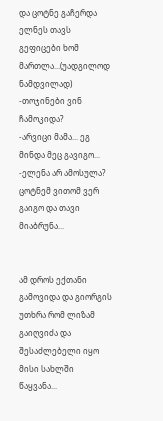და ცოტნე გაჩერდა ელნეს თავს გეფიცები ხომ მართლა...(უადგილოდ ნამდვილად)
-თოჯინები ვინ ჩამოკიდა?
-არვიცი მამა... ეგ მინდა მეც გავიგო...
-ელენა არ ამოსულა?
ცოტნემ ვითომ ვერ გაიგო და თავი მიაბრუნა...


ამ დროს ექთანი გამოვიდა და გიორგის უთხრა რომ ლიზამ გაიღვიძა და შესაძლებელი იყო მისი სახლში წაყვანა...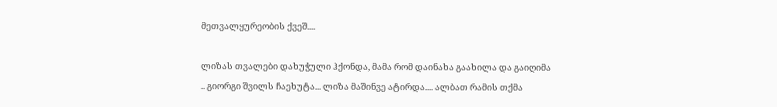მეთვალყურეობის ქვეშ....

ლიზას თვალები დახუჭული ჰქონდა, მამა რომ დაინახა გაახილა და გაიღიმა .. გიორგი შვილს ჩაეხუტა... ლიზა მაშინვე ატირდა.... ალბათ რამის თქმა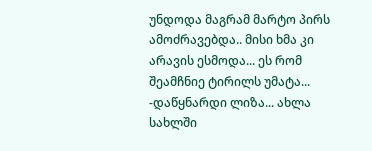უნდოდა მაგრამ მარტო პირს ამოძრავებდა.. მისი ხმა კი არავის ესმოდა... ეს რომ შეამჩნიე ტირილს უმატა...
-დაწყნარდი ლიზა... ახლა სახლში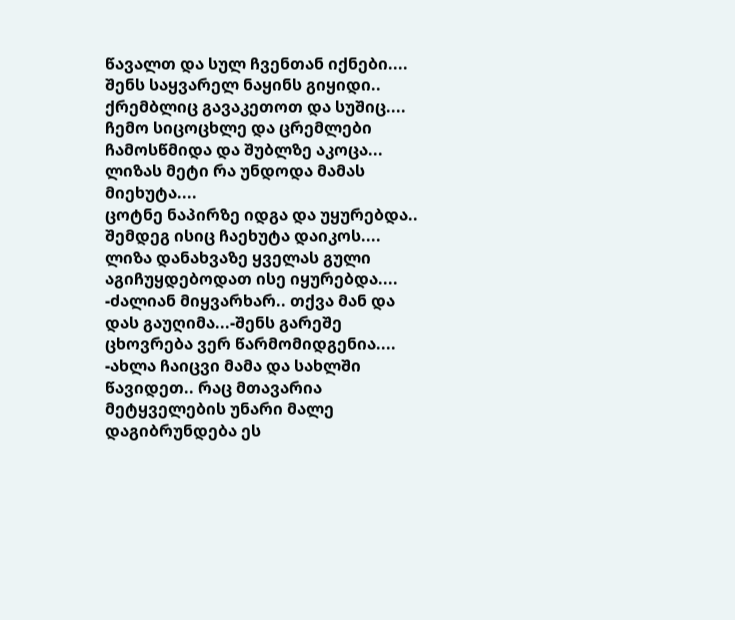წავალთ და სულ ჩვენთან იქნები.... შენს საყვარელ ნაყინს გიყიდი.. ქრემბლიც გავაკეთოთ და სუშიც.... ჩემო სიცოცხლე და ცრემლები ჩამოსწმიდა და შუბლზე აკოცა... ლიზას მეტი რა უნდოდა მამას მიეხუტა....
ცოტნე ნაპირზე იდგა და უყურებდა.. შემდეგ ისიც ჩაეხუტა დაიკოს.... ლიზა დანახვაზე ყველას გული აგიჩუყდებოდათ ისე იყურებდა....
-ძალიან მიყვარხარ.. თქვა მან და დას გაუღიმა...-შენს გარეშე ცხოვრება ვერ წარმომიდგენია....
-ახლა ჩაიცვი მამა და სახლში წავიდეთ.. რაც მთავარია მეტყველების უნარი მალე დაგიბრუნდება ეს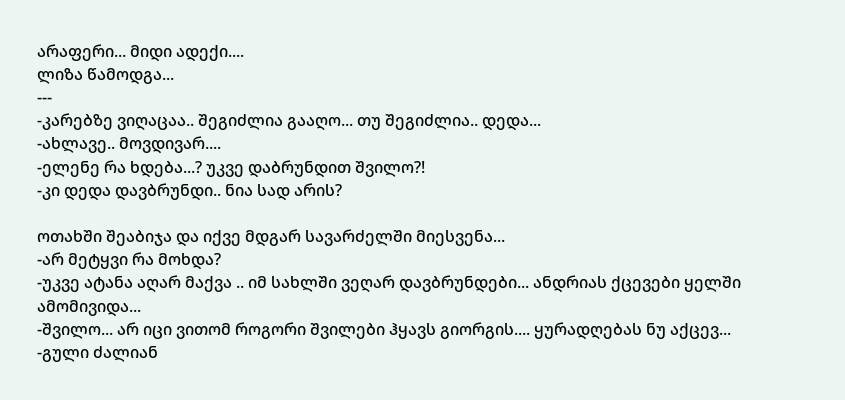არაფერი... მიდი ადექი....
ლიზა წამოდგა...
---
-კარებზე ვიღაცაა.. შეგიძლია გააღო... თუ შეგიძლია.. დედა...
-ახლავე.. მოვდივარ....
-ელენე რა ხდება...? უკვე დაბრუნდით შვილო?!
-კი დედა დავბრუნდი.. ნია სად არის?

ოთახში შეაბიჯა და იქვე მდგარ სავარძელში მიესვენა...
-არ მეტყვი რა მოხდა?
-უკვე ატანა აღარ მაქვა .. იმ სახლში ვეღარ დავბრუნდები... ანდრიას ქცევები ყელში ამომივიდა...
-შვილო... არ იცი ვითომ როგორი შვილები ჰყავს გიორგის.... ყურადღებას ნუ აქცევ...
-გული ძალიან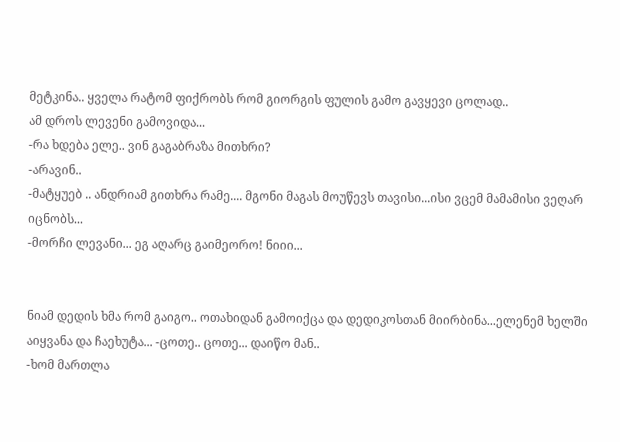მეტკინა.. ყველა რატომ ფიქრობს რომ გიორგის ფულის გამო გავყევი ცოლად..
ამ დროს ლევენი გამოვიდა...
-რა ხდება ელე.. ვინ გაგაბრაზა მითხრი?
-არავინ..
-მატყუებ .. ანდრიამ გითხრა რამე.... მგონი მაგას მოუწევს თავისი...ისი ვცემ მამამისი ვეღარ იცნობს...
-მორჩი ლევანი... ეგ აღარც გაიმეორო! ნიიი...


ნიამ დედის ხმა რომ გაიგო.. ოთახიდან გამოიქცა და დედიკოსთან მიირბინა...ელენემ ხელში აიყვანა და ჩაეხუტა... -ცოთე.. ცოთე... დაიწო მან..
-ხომ მართლა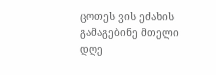ცოთეს ვის ეძახის გამაგებინე მთელი დღე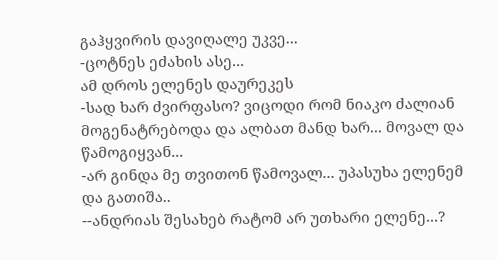გაჰყვირის დავიღალე უკვე...
-ცოტნეს ეძახის ასე...
ამ დროს ელენეს დაურეკეს
-სად ხარ ძვირფასო? ვიცოდი რომ ნიაკო ძალიან მოგენატრებოდა და ალბათ მანდ ხარ... მოვალ და წამოგიყვან...
-არ გინდა მე თვითონ წამოვალ... უპასუხა ელენემ და გათიშა..
--ანდრიას შესახებ რატომ არ უთხარი ელენე...?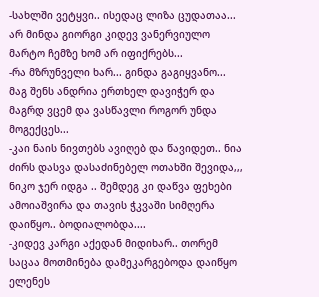-სახლში ვეტყვი.. ისედაც ლიზა ცუდათაა... არ მინდა გიორგი კიდევ ვანერვიულო მარტო ჩემზე ხომ არ იფიქრებს...
-რა მზრუნველი ხარ... გინდა გაგიყვანო... მაგ შენს ანდრია ერთხელ დავიჭერ და მაგრდ ვცემ და ვასწავლი როგორ უნდა მოგექცეს...
-კაი ნაის ნივთებს ავიღებ და წავიდეთ.. ნია ძირს დასვა დასაძინებელ ოთახში შევიდა,,, ნიკო ჯერ იდგა .. შემდეგ კი დაწვა ფეხები ამოიაშვირა და თავის ჭკვაში სიმღერა დაიწყო.. ბოდიალობდა....
-კიდევ კარგი აქედან მიდიხარ.. თორემ საცაა მოთმინება დამეკარგებოდა დაიწყო ელენეს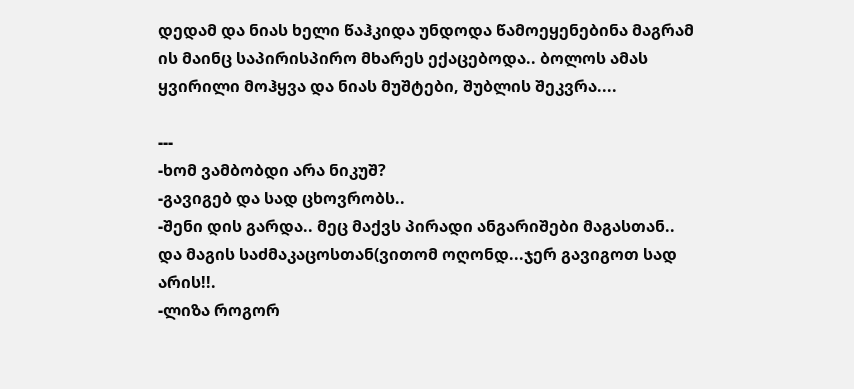დედამ და ნიას ხელი წაჰკიდა უნდოდა წამოეყენებინა მაგრამ ის მაინც საპირისპირო მხარეს ექაცებოდა.. ბოლოს ამას ყვირილი მოჰყვა და ნიას მუშტები, შუბლის შეკვრა....

---
-ხომ ვამბობდი არა ნიკუშ?
-გავიგებ და სად ცხოვრობს..
-შენი დის გარდა.. მეც მაქვს პირადი ანგარიშები მაგასთან.. და მაგის საძმაკაცოსთან(ვითომ ოღონდ...ჯერ გავიგოთ სად არის!!.
-ლიზა როგორ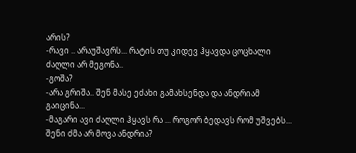არის?
-რავი .. არაუშავრს... რატის თუ კიდევ ჰყავდა ცოცხალი ძაღლი არ მეგონა..
-გოშა?
-არა გრიშა.. შენ მასე ეძახი გამახსენდა და ანდრიამ გაიცინა...
-მაგარი ავი ძაღლი ჰყავს რა ... როგორ ბედავს რომ უშვებს... შენი ძმა არ მოვა ანდრია?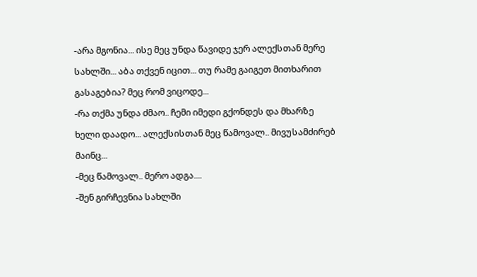-არა მგონია... ისე მეც უნდა წავიდე ჯერ ალექსთან მერე სახლში... აბა თქვენ იცით... თუ რამე გაიგეთ მითხარით გასაგებია? მეც რომ ვიცოდე...
-რა თქმა უნდა ძმაო.. ჩემი იმედი გქონდეს და მხარზე ხელი დაადო... ალექსისთან მეც წამოვალ.. მივუსამძირებ მაინც...
-მეც წამოვალ.. მერო ადგა....
-შენ გირჩევნია სახლში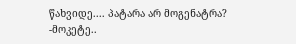წახვიდე.... პატარა არ მოგენატრა?
-მოკეტე..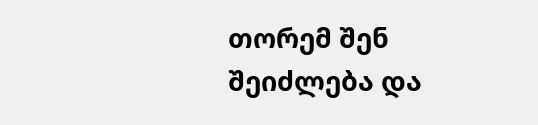თორემ შენ შეიძლება და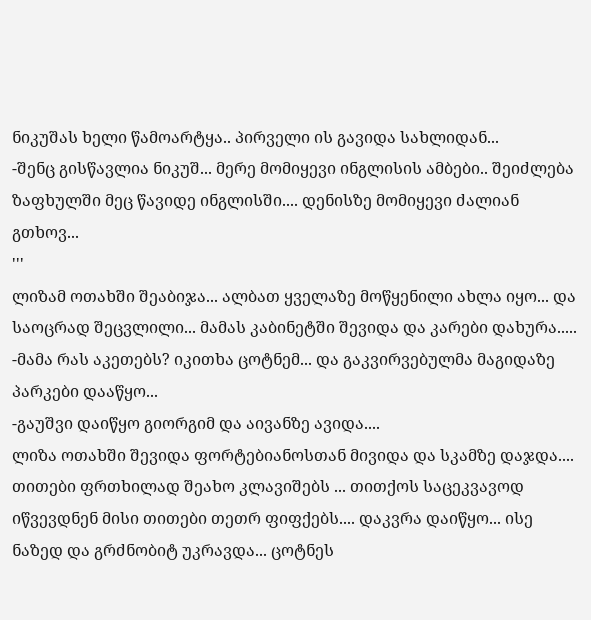ნიკუშას ხელი წამოარტყა.. პირველი ის გავიდა სახლიდან...
-შენც გისწავლია ნიკუშ... მერე მომიყევი ინგლისის ამბები.. შეიძლება ზაფხულში მეც წავიდე ინგლისში.... დენისზე მომიყევი ძალიან გთხოვ...
'''
ლიზამ ოთახში შეაბიჯა... ალბათ ყველაზე მოწყენილი ახლა იყო... და საოცრად შეცვლილი... მამას კაბინეტში შევიდა და კარები დახურა.....
-მამა რას აკეთებს? იკითხა ცოტნემ... და გაკვირვებულმა მაგიდაზე პარკები დააწყო...
-გაუშვი დაიწყო გიორგიმ და აივანზე ავიდა....
ლიზა ოთახში შევიდა ფორტებიანოსთან მივიდა და სკამზე დაჯდა.... თითები ფრთხილად შეახო კლავიშებს ... თითქოს საცეკვავოდ იწვევდნენ მისი თითები თეთრ ფიფქებს.... დაკვრა დაიწყო... ისე ნაზედ და გრძნობიტ უკრავდა... ცოტნეს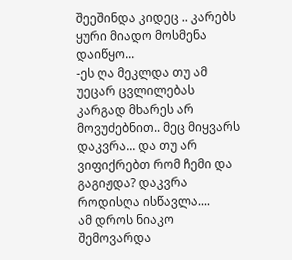შეეშინდა კიდეც .. კარებს ყური მიადო მოსმენა დაიწყო...
-ეს ღა მეკლდა თუ ამ უეცარ ცვლილებას კარგად მხარეს არ მოვუძებნით.. მეც მიყვარს დაკვრა... და თუ არ ვიფიქრებთ რომ ჩემი და გაგიჟდა? დაკვრა როდისღა ისწავლა....
ამ დროს ნიაკო შემოვარდა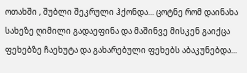ოთახში , შუბლი შეკრული ჰქონდა... ცოტნე რომ დაინახა სახეზე ღიმილი გადაეფინა და მაშინვე მისკენ გაიქცა ფეხებზე ჩაეხუტა და გახარებული ფეხებს აბაკუნებდა...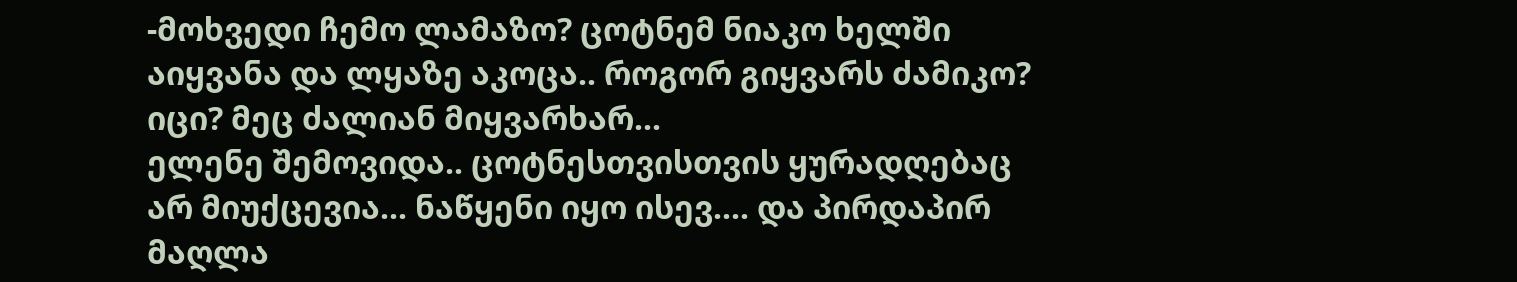-მოხვედი ჩემო ლამაზო? ცოტნემ ნიაკო ხელში აიყვანა და ლყაზე აკოცა.. როგორ გიყვარს ძამიკო? იცი? მეც ძალიან მიყვარხარ...
ელენე შემოვიდა.. ცოტნესთვისთვის ყურადღებაც არ მიუქცევია... ნაწყენი იყო ისევ.... და პირდაპირ მაღლა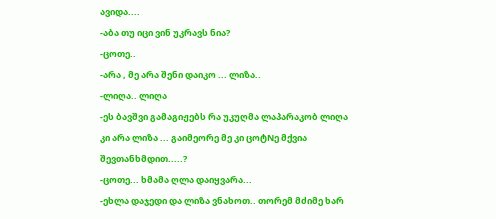ავიდა....
-აბა თუ იცი ვინ უკრავს ნია?
-ცოთე..
-არა , მე არა შენი დაიკო ... ლიზა..
-ლიღა.. ლიღა
-ეს ბავშვი გამაგიჟებს რა უკუღმა ლაპარაკობ ლიღა კი არა ლიზა ... გაიმეორე მე კი ცოტNე მქვია შევთანხმდით.....?
-ცოთე... ხმამა ღლა დაიყვარა...
-ეხლა დაჯედი და ლიზა ვნახოთ.. თორემ მძიმე ხარ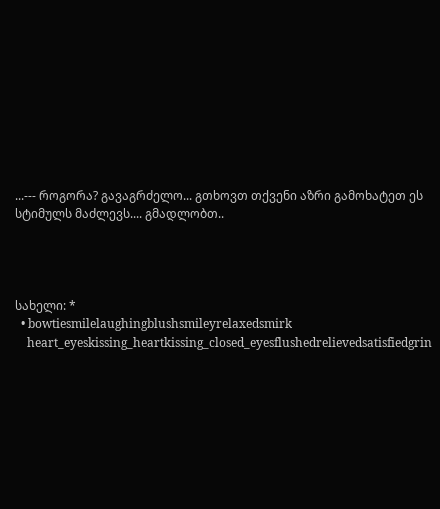...--- როგორა? გავაგრძელო... გთხოვთ თქვენი აზრი გამოხატეთ ეს სტიმულს მაძლევს.... გმადლობთ..




სახელი: *
  • bowtiesmilelaughingblushsmileyrelaxedsmirk
    heart_eyeskissing_heartkissing_closed_eyesflushedrelievedsatisfiedgrin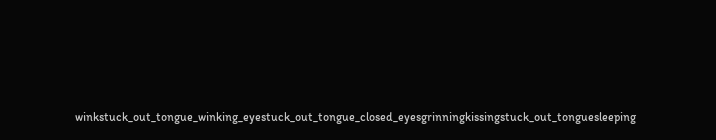winkstuck_out_tongue_winking_eyestuck_out_tongue_closed_eyesgrinningkissingstuck_out_tonguesleeping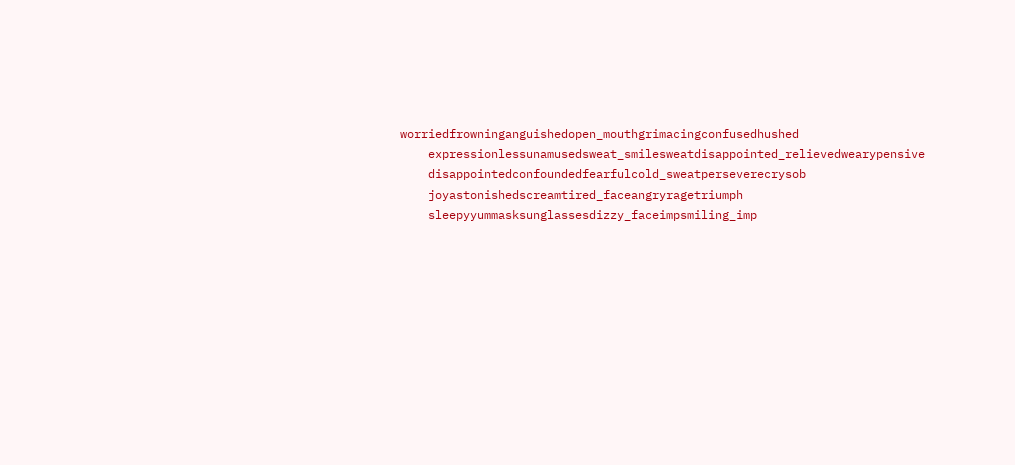worriedfrowninganguishedopen_mouthgrimacingconfusedhushed
    expressionlessunamusedsweat_smilesweatdisappointed_relievedwearypensive
    disappointedconfoundedfearfulcold_sweatperseverecrysob
    joyastonishedscreamtired_faceangryragetriumph
    sleepyyummasksunglassesdizzy_faceimpsmiling_imp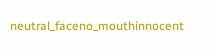neutral_faceno_mouthinnocent